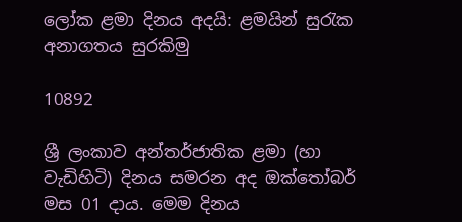ලෝක ළමා දිනය අදයි: ළමයින් සුරැක අනාගතය සුරකිමු

10892

ශ්‍රී ලංකාව අන්තර්ජාතික ළමා (හා වැඩිහිටි) දිනය සමරන අද ඔක්තෝබර් මස 01 දාය. මෙම දිනය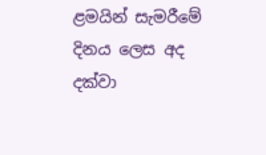ළමයින් සැමරීමේ දිනය ලෙස අද දක්වා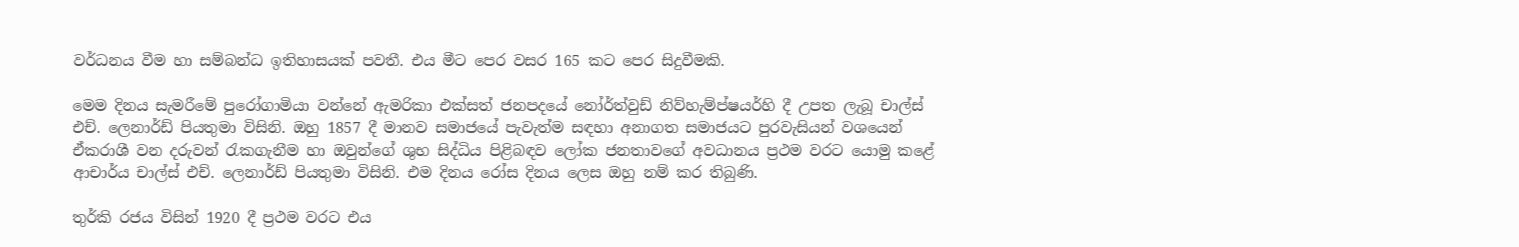වර්ධනය වීම හා සම්බන්ධ ඉතිහාසයක් පවතී. එය මීට පෙර වසර 165 කට පෙර සිදුවීමකි.

මෙම දිනය සැමරීමේ පුරෝගාමියා වන්නේ ඇමරිකා එක්සත් ජනපදයේ නෝර්ත්වුඩ් නිව්හැම්ප්ෂයර්හි දී උපත ලැබූ චාල්ස් එච්. ලෙනාර්ඩ් පියතුමා විසිනි. ඔහු 1857 දී මානව සමාජයේ පැවැත්ම සඳහා අනාගත සමාජයට පුරවැසියන් වශයෙන් ඒකරාශී වන දරුවන් රැකගැනීම හා ඔවුන්ගේ ශුභ සිද්ධිය පිළිබඳව ලෝක ජනතාවගේ අවධානය ප්‍රථම වරට යොමු කළේ ආචාර්ය චාල්ස් එච්. ලෙනාර්ඩ් පියතුමා විසිනි. එම දිනය රෝස දිනය ලෙස ඔහු නම් කර තිබුණි.

තුර්කි රජය විසින් 1920 දී ප්‍රථම වරට එය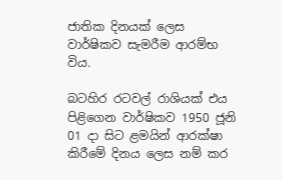ජාතික දිනයක් ලෙස වාර්ෂිකව සැමරීම ආරම්භ විය.

බටහිර රටවල් රාශියක් එය පිළිගෙන වාර්ෂිකව 1950 ජූනි 01 දා සිට ළමයින් ආරක්ෂා කිරීමේ දිනය ලෙස නම් කර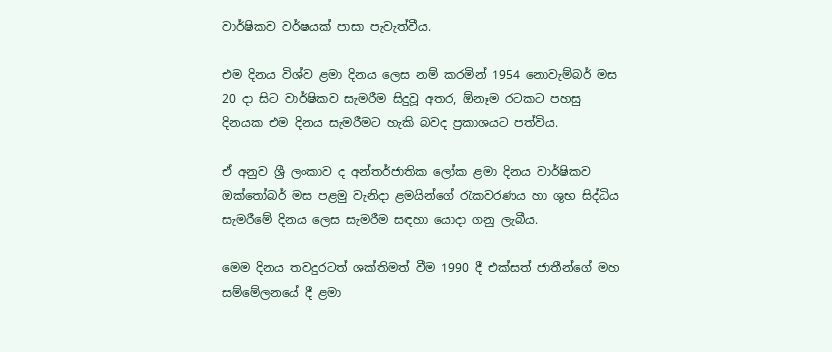වාර්ෂිකව වර්ෂයක් පාසා පැවැත්වීය.

එම දිනය විශ්ව ළමා දිනය ලෙස නම් කරමින් 1954 නොවැම්බර් මස 20 දා සිට වාර්ෂිකව සැමරීම සිදුවූ අතර, ඕනෑම රටකට පහසු දිනයක එම දිනය සැමරීමට හැකි බවද ප්‍රකාශයට පත්විය.

ඒ අනුව ශ්‍රී ලංකාව ද අන්තර්ජාතික ලෝක ළමා දිනය වාර්ෂිකව ඔක්තෝබර් මස පළමු වැනිදා ළමයින්ගේ රැකවරණය හා ශුභ සිද්ධිය සැමරීමේ දිනය ලෙස සැමරීම සඳහා යොදා ගනු ලැබීය.

මෙම දිනය තවදුරටත් ශක්තිමත් වීම 1990 දී එක්සත් ජාතීන්ගේ මහ සම්මේලනයේ දී ළමා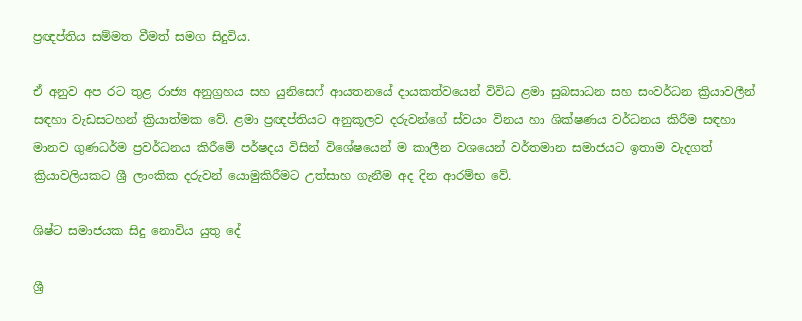ප්‍රඥප්තිය සම්මත වීමත් සමග සිදුවිය.

ඒ අනුව අප රට තුළ රාජ්‍ය අනුග්‍රහය සහ යුනිසෙෆ් ආයතනයේ දායකත්වයෙන් විවිධ ළමා සුබසාධන සහ සංවර්ධන ක්‍රියාවලීන් සඳහා වැඩසටහන් ක්‍රියාත්මක වේ. ළමා ප්‍රඥප්තියට අනුකූලව දරුවන්ගේ ස්වයං විනය හා ශික්ෂණය වර්ධනය කිරීම සඳහා මානව ගුණධර්ම ප්‍රවර්ධනය කිරීමේ පර්ෂදය විසින් විශේෂයෙන් ම කාලීන වශයෙන් වර්තමාන සමාජයට ඉතාම වැදගත් ක්‍රියාවලියකට ශ්‍රී ලාංකික දරුවන් යොමුකිරීමට උත්සාහ ගැනීම අද දින ආරම්භ වේ.

ශිෂ්ට සමාජයක සිදු නොවිය යුතු දේ

ශ්‍රී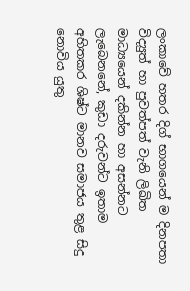ලංකාවේ හතර දිග් භාගයෙන් ම දිනපතා විද්‍යුත් හා පුවත්පත් වැනි ලිඛිත මාධ්‍යයෙන් දකින්න හා අසන්නට ලැබෙනනේ, කුඩා දරුවන්ට ඉතාම අහිතකර ශිෂ්ට මානව සමාජය තුළ සිදු නොවිය යුතු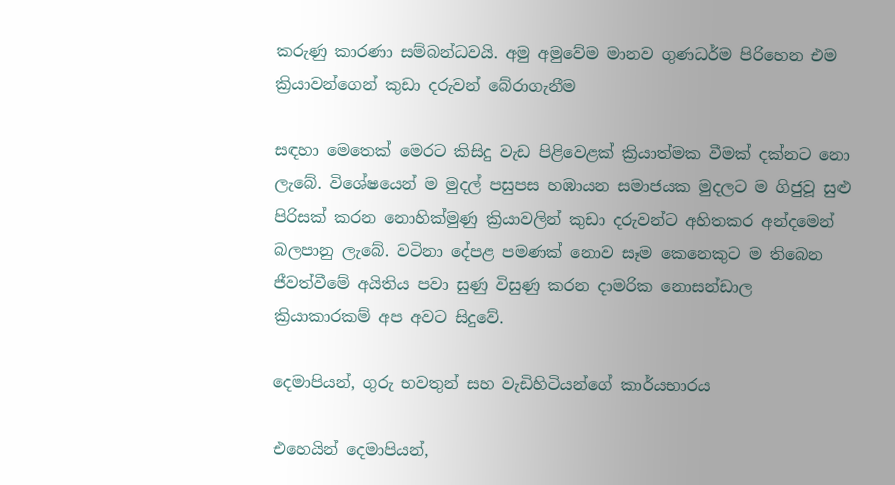කරුණු කාරණා සම්බන්ධවයි. අමු අමුවේම මානව ගුණධර්ම පිරිහෙන එම ක්‍රියාවන්ගෙන් කුඩා දරුවන් බේරාගැනීම

සඳහා මෙතෙක් මෙරට කිසිදු වැඩ පිළිවෙළක් ක්‍රියාත්මක වීමක් දක්නට නො ලැබේ. විශේෂයෙන් ම මුදල් පසුපස හඹායන සමාජයක මුදලට ම ගිජුවූ සුළු පිරිසක් කරන නොහික්මුණු ක්‍රියාවලින් කුඩා දරුවන්ට අහිතකර අන්දමෙන් බලපානු ලැබේ. වටිනා දේපළ පමණක් නොව සෑම කෙනෙකුට ම තිබෙන ජීවත්වීමේ අයිතිය පවා සුණු විසුණු කරන දාමරික නොසන්ඩාල ක්‍රියාකාරකම් අප අවට සිදුවේ.

දෙමාපියන්, ගුරු භවතුන් සහ වැඩිහිටියන්ගේ කාර්යභාරය

එහෙයින් දෙමාපියන්,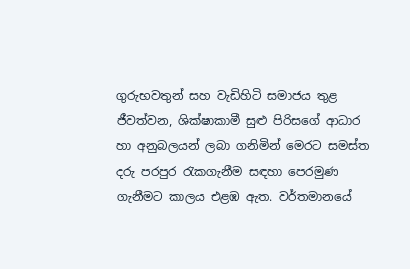ගුරුභවතුන් සහ වැඩිහිටි සමාජය තුළ ජීවත්වන, ශික්ෂාකාමී සුළු පිරිසගේ ආධාර හා අනුබලයන් ලබා ගනිමින් මෙරට සමස්ත දරු පරපුර රැකගැනීම සඳහා පෙරමුණ ගැනීමට කාලය එළඹ ඇත. වර්තමානයේ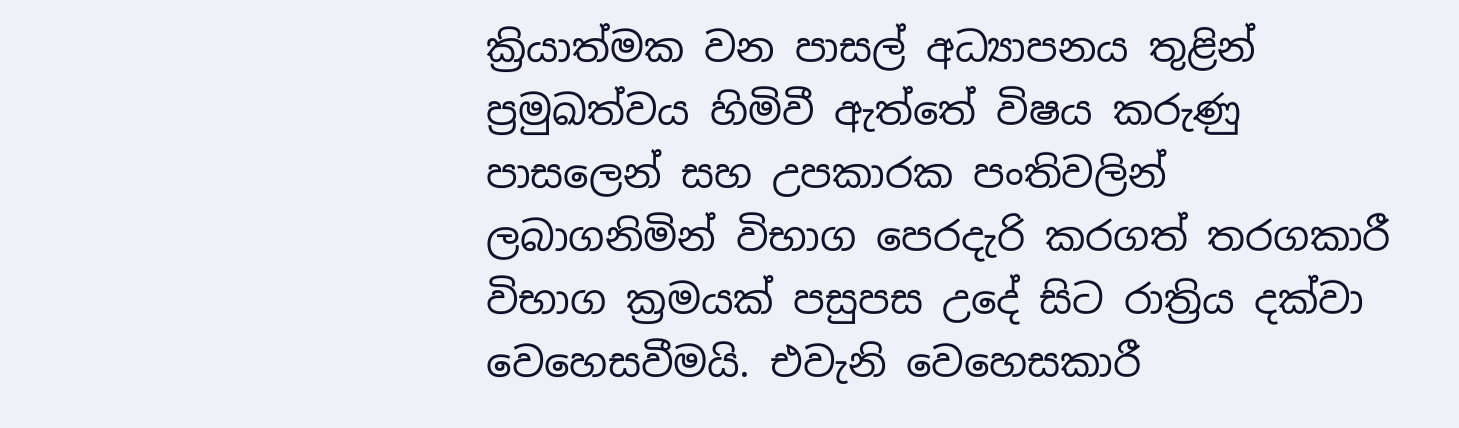ක්‍රියාත්මක වන පාසල් අධ්‍යාපනය තුළින් ප්‍රමුඛත්වය හිමිවී ඇත්තේ විෂය කරුණු පාසලෙන් සහ උපකාරක පංතිවලින් ලබාගනිමින් විභාග පෙරදැරි කරගත් තරගකාරී විභාග ක්‍රමයක් පසුපස උදේ සිට රාත්‍රිය දක්වා වෙහෙසවීමයි. එවැනි වෙහෙසකාරී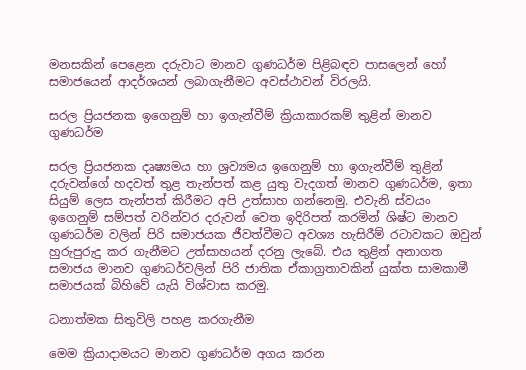මනසකින් පෙළෙන දරුවාට මානව ගුණධර්ම පිළිබඳව පාසලෙන් හෝ සමාජයෙන් ආදර්ශයන් ලබාගැනීමට අවස්ථාවන් විරලයි.

සරල ප්‍රියජනක ඉගෙනුම් හා ඉගැන්වීම් ක්‍රියාකාරකම් තුළින් මානව ගුණධර්ම

සරල ප්‍රියජනක දෘෂ්‍යමය හා ශ්‍රව්‍යමය ඉගෙනුම් හා ඉගැන්වීම් තුළින් දරුවන්ගේ හදවත් තුළ තැන්පත් කළ යුතු වැදගත් මානව ගුණධර්ම, ඉතා සියුම් ලෙස තැන්පත් කිරීමට අපි උත්සාහ ගන්නෙමු. එවැනි ස්වයං ඉගෙනුම් සම්පත් වරින්වර දරුවන් වෙත ඉදිරිපත් කරමින් ශිෂ්ට මානව ගුණධර්ම වලින් පිරි සමාජයක ජීවත්වීමට අවශ්‍ය හැසිරීම් රටාවකට ඔවුන් හුරුපුරුදු කර ගැනීමට උත්සාහයන් දරනු ලැබේ. එය තුළින් අනාගත සමාජය මානව ගුණධර්වලින් පිරි ජාතික ඒකාග්‍රතාවකින් යුක්ත සාමකාමී සමාජයක් බිහිවේ යැයි විශ්වාස කරමු.

ධනාත්මක සිතුවිලි පහළ කරගැනීම

මෙම ක්‍රියාදාමයට මානව ගුණධර්ම අගය කරන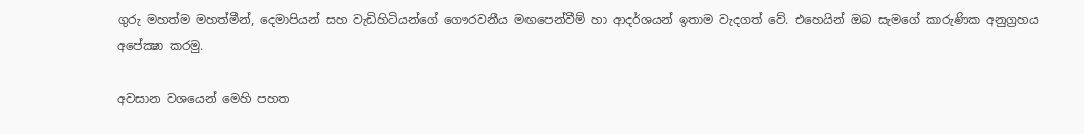ගුරු මහත්ම මහත්මීන්, දෙමාපියන් සහ වැඩිහිටියන්ගේ ගෞරවනීය මඟපෙන්වීම් හා ආදර්ශයන් ඉතාම වැදගත් වේ. එහෙයින් ඔබ සැමගේ කාරුණික අනුග්‍රහය අපේක්‍ෂා කරමු.

අවසාන වශයෙන් මෙහි පහත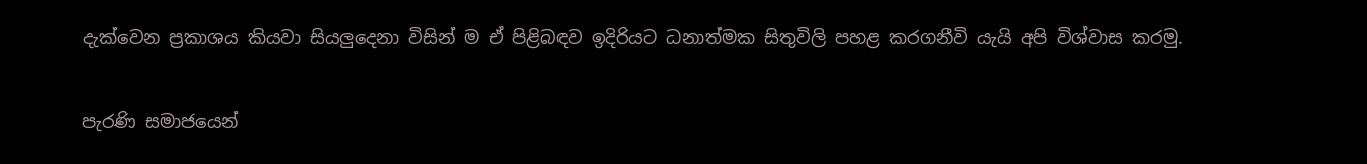දැක්වෙන ප්‍රකාශය කියවා සියලුදෙනා විසින් ම ඒ පිළිබඳව ඉදිරියට ධනාත්මක සිතුවිලි පහළ කරගනීවි යැයි අපි විශ්වාස කරමු.

පැරණි සමාජයෙන්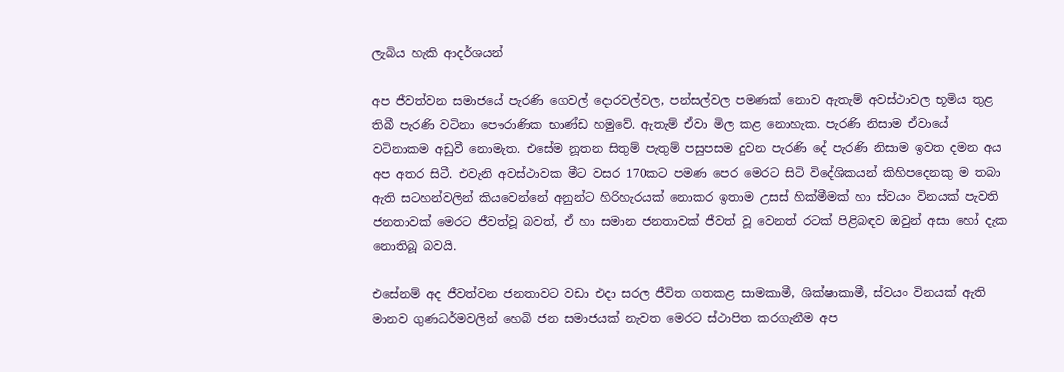ලැබිය හැකි ආදර්ශයන්

අප ජීවත්වන සමාජයේ පැරණි ගෙවල් දොරවල්වල, පන්සල්වල පමණක් නොව ඇතැම් අවස්ථාවල භූමිය තුළ තිබී පැරණි වටිනා පෞරාණික භාණ්ඩ හමුවේ. ඇතැම් ඒවා මිල කළ නොහැක. පැරණි නිසාම ඒවායේ වටිනාකම අඩුවී නොමැත. එසේම නූතන සිතුම් පැතුම් පසුපසම දුවන පැරණි දේ පැරණි නිසාම ඉවත දමන අය අප අතර සිටී. එවැනි අවස්ථාවක මීට වසර 170කට පමණ පෙර මෙරට සිටි විදේශිකයන් කිහිපදෙනකු ම තබා ඇති සටහන්වලින් කියවෙන්නේ අනුන්ට හිරිහැරයක් නොකර ඉතාම උසස් හික්මීමක් හා ස්වයං විනයක් පැවති ජනතාවක් මෙරට ජීවත්වූ බවත්, ඒ හා සමාන ජනතාවක් ජීවත් වූ වෙනත් රටක් පිළිබඳව ඔවුන් අසා හෝ දැක නොතිබූ බවයි.

එසේනම් අද ජීවත්වන ජනතාවට වඩා එදා සරල ජීවිත ගතකළ සාමකාමී, ශික්ෂාකාමී, ස්වයං විනයක් ඇති මානව ගුණධර්මවලින් හෙබි ජන සමාජයක් නැවත මෙරට ස්ථාපිත කරගැනීම අප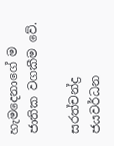හැමදෙනාගේ ම ජාතික වගකීම වේ.

සරත්චන්ද්‍ර ජයවර්ධන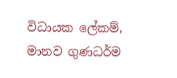විධායක ලේකම්,
මානව ගුණධර්ම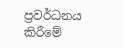ප්‍රවර්ධනය කිරීමේ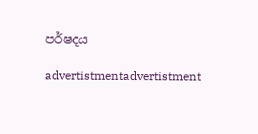පර්ෂදය

advertistmentadvertistment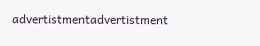advertistmentadvertistment